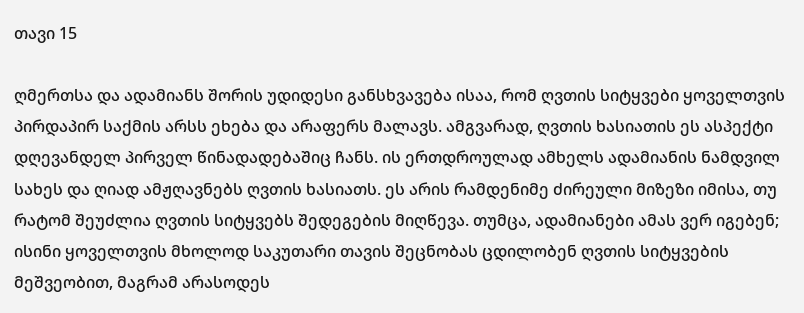თავი 15

ღმერთსა და ადამიანს შორის უდიდესი განსხვავება ისაა, რომ ღვთის სიტყვები ყოველთვის პირდაპირ საქმის არსს ეხება და არაფერს მალავს. ამგვარად, ღვთის ხასიათის ეს ასპექტი დღევანდელ პირველ წინადადებაშიც ჩანს. ის ერთდროულად ამხელს ადამიანის ნამდვილ სახეს და ღიად ამჟღავნებს ღვთის ხასიათს. ეს არის რამდენიმე ძირეული მიზეზი იმისა, თუ რატომ შეუძლია ღვთის სიტყვებს შედეგების მიღწევა. თუმცა, ადამიანები ამას ვერ იგებენ; ისინი ყოველთვის მხოლოდ საკუთარი თავის შეცნობას ცდილობენ ღვთის სიტყვების მეშვეობით, მაგრამ არასოდეს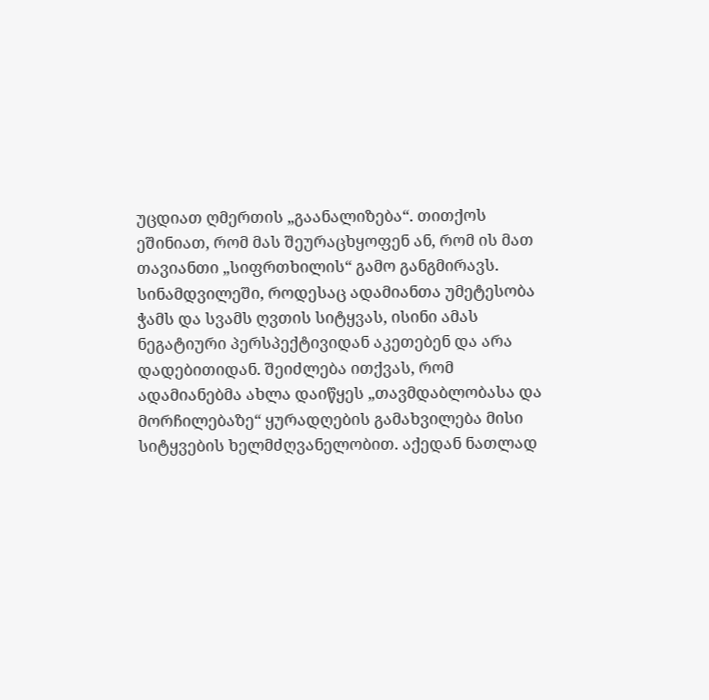უცდიათ ღმერთის „გაანალიზება“. თითქოს ეშინიათ, რომ მას შეურაცხყოფენ ან, რომ ის მათ თავიანთი „სიფრთხილის“ გამო განგმირავს. სინამდვილეში, როდესაც ადამიანთა უმეტესობა ჭამს და სვამს ღვთის სიტყვას, ისინი ამას ნეგატიური პერსპექტივიდან აკეთებენ და არა დადებითიდან. შეიძლება ითქვას, რომ ადამიანებმა ახლა დაიწყეს „თავმდაბლობასა და მორჩილებაზე“ ყურადღების გამახვილება მისი სიტყვების ხელმძღვანელობით. აქედან ნათლად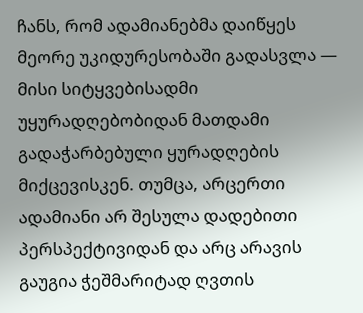ჩანს, რომ ადამიანებმა დაიწყეს მეორე უკიდურესობაში გადასვლა — მისი სიტყვებისადმი უყურადღებობიდან მათდამი გადაჭარბებული ყურადღების მიქცევისკენ. თუმცა, არცერთი ადამიანი არ შესულა დადებითი პერსპექტივიდან და არც არავის გაუგია ჭეშმარიტად ღვთის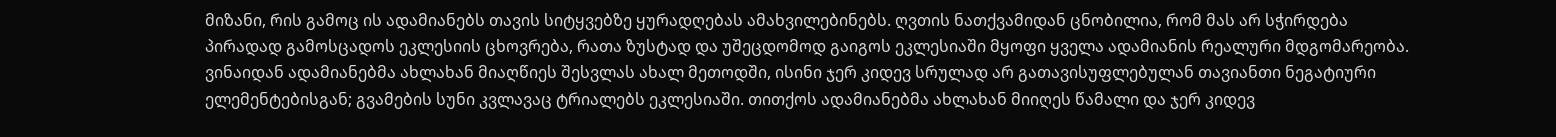მიზანი, რის გამოც ის ადამიანებს თავის სიტყვებზე ყურადღებას ამახვილებინებს. ღვთის ნათქვამიდან ცნობილია, რომ მას არ სჭირდება პირადად გამოსცადოს ეკლესიის ცხოვრება, რათა ზუსტად და უშეცდომოდ გაიგოს ეკლესიაში მყოფი ყველა ადამიანის რეალური მდგომარეობა. ვინაიდან ადამიანებმა ახლახან მიაღწიეს შესვლას ახალ მეთოდში, ისინი ჯერ კიდევ სრულად არ გათავისუფლებულან თავიანთი ნეგატიური ელემენტებისგან; გვამების სუნი კვლავაც ტრიალებს ეკლესიაში. თითქოს ადამიანებმა ახლახან მიიღეს წამალი და ჯერ კიდევ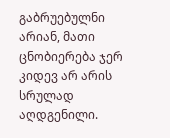გაბრუებულნი არიან, მათი ცნობიერება ჯერ კიდევ არ არის სრულად აღდგენილი.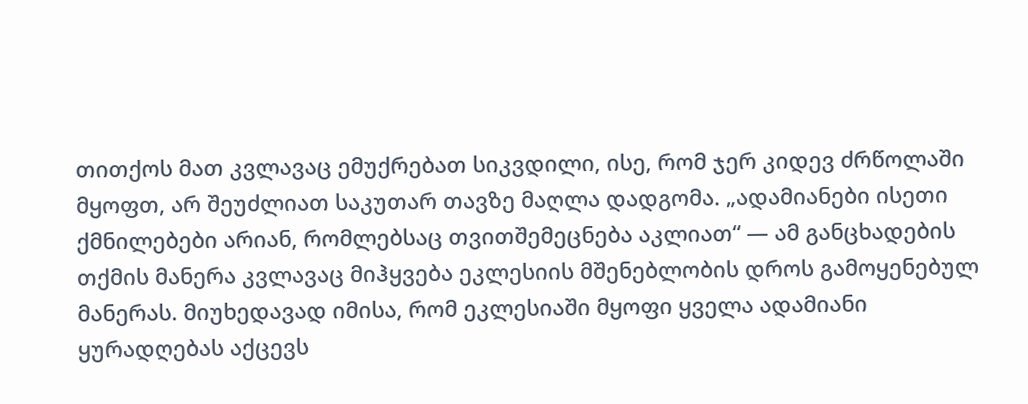თითქოს მათ კვლავაც ემუქრებათ სიკვდილი, ისე, რომ ჯერ კიდევ ძრწოლაში მყოფთ, არ შეუძლიათ საკუთარ თავზე მაღლა დადგომა. „ადამიანები ისეთი ქმნილებები არიან, რომლებსაც თვითშემეცნება აკლიათ“ — ამ განცხადების თქმის მანერა კვლავაც მიჰყვება ეკლესიის მშენებლობის დროს გამოყენებულ მანერას. მიუხედავად იმისა, რომ ეკლესიაში მყოფი ყველა ადამიანი ყურადღებას აქცევს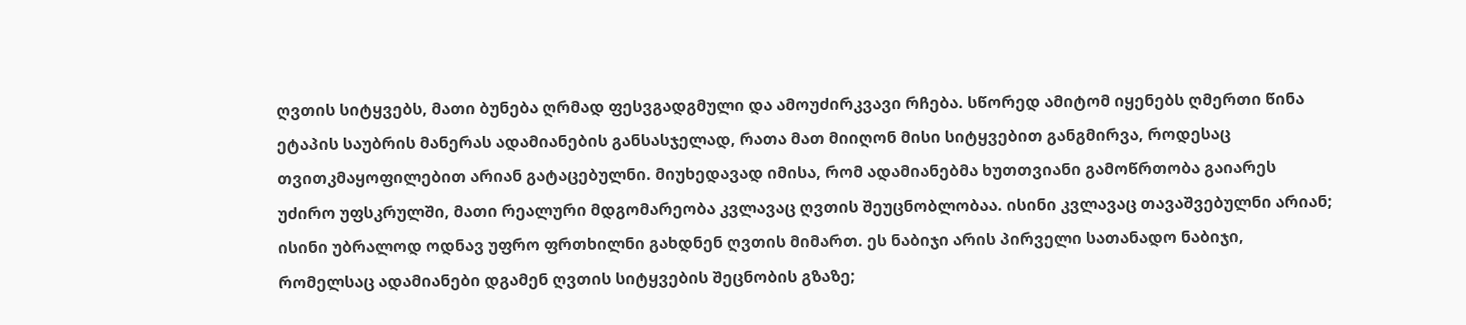ღვთის სიტყვებს, მათი ბუნება ღრმად ფესვგადგმული და ამოუძირკვავი რჩება. სწორედ ამიტომ იყენებს ღმერთი წინა ეტაპის საუბრის მანერას ადამიანების განსასჯელად, რათა მათ მიიღონ მისი სიტყვებით განგმირვა, როდესაც თვითკმაყოფილებით არიან გატაცებულნი. მიუხედავად იმისა, რომ ადამიანებმა ხუთთვიანი გამოწრთობა გაიარეს უძირო უფსკრულში, მათი რეალური მდგომარეობა კვლავაც ღვთის შეუცნობლობაა. ისინი კვლავაც თავაშვებულნი არიან; ისინი უბრალოდ ოდნავ უფრო ფრთხილნი გახდნენ ღვთის მიმართ. ეს ნაბიჯი არის პირველი სათანადო ნაბიჯი, რომელსაც ადამიანები დგამენ ღვთის სიტყვების შეცნობის გზაზე;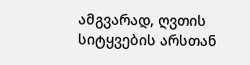ამგვარად, ღვთის სიტყვების არსთან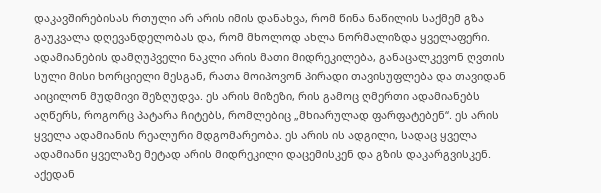დაკავშირებისას რთული არ არის იმის დანახვა, რომ წინა ნაწილის საქმემ გზა გაუკვალა დღევანდელობას და, რომ მხოლოდ ახლა ნორმალიზდა ყველაფერი. ადამიანების დამღუპველი ნაკლი არის მათი მიდრეკილება, განაცალკევონ ღვთის სული მისი ხორციელი მესგან, რათა მოიპოვონ პირადი თავისუფლება და თავიდან აიცილონ მუდმივი შეზღუდვა. ეს არის მიზეზი, რის გამოც ღმერთი ადამიანებს აღწერს, როგორც პატარა ჩიტებს, რომლებიც „მხიარულად ფარფატებენ“. ეს არის ყველა ადამიანის რეალური მდგომარეობა. ეს არის ის ადგილი, სადაც ყველა ადამიანი ყველაზე მეტად არის მიდრეკილი დაცემისკენ და გზის დაკარგვისკენ. აქედან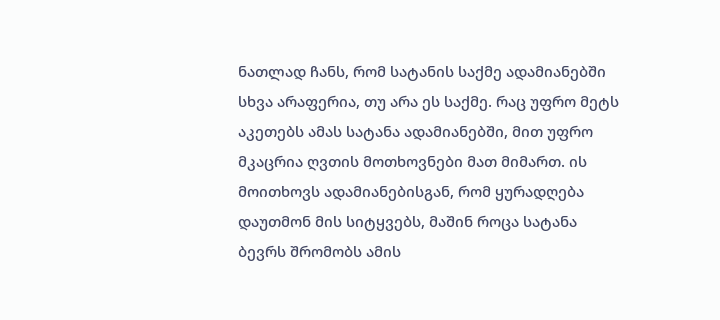ნათლად ჩანს, რომ სატანის საქმე ადამიანებში სხვა არაფერია, თუ არა ეს საქმე. რაც უფრო მეტს აკეთებს ამას სატანა ადამიანებში, მით უფრო მკაცრია ღვთის მოთხოვნები მათ მიმართ. ის მოითხოვს ადამიანებისგან, რომ ყურადღება დაუთმონ მის სიტყვებს, მაშინ როცა სატანა ბევრს შრომობს ამის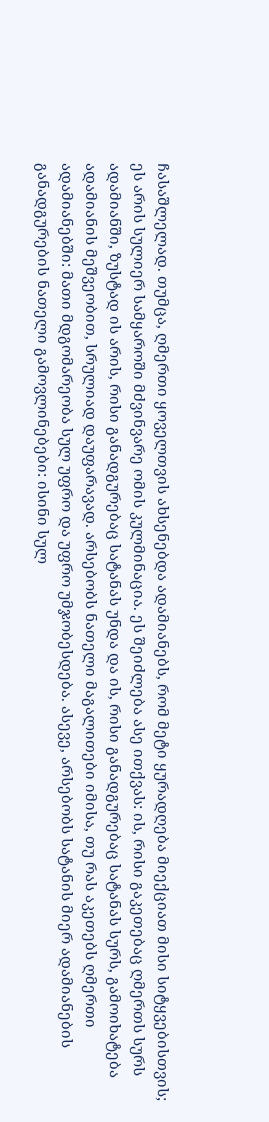ჩასაშლელად. თუმცა, ღმერთი ყოველთვის ახსენებდა ადამიანებს, რომ მეტი ყურადღება მიექციათ მისი სიტყვებისთვის; ეს არის სულიერ სამყაროში მძვინვარე ომის კულმინაცია. ეს შეიძლება ასე ითქვას: ის, რისი გაკეთებაც ღმერთს სურს ადამიანში, ზუსტად ის არის, რისი განადგურებაც სატანას უნდა და ის, რისი განადგურებაც სატანას სურს, გამოიხატება ადამიანის მეშვეობით, სრულიად დაუფარავად. არსებობს ნათელი მაგალითები იმისა, თუ რას აკეთებს ღმერთი ადამიანებში: მათი მდგომარეობა სულ უფრო და უფრო უმჯობესდება. ასევე, არსებობს სატანის მიერ ადამიანების განადგურების ნათელი გამოვლინებები: ისინი სულ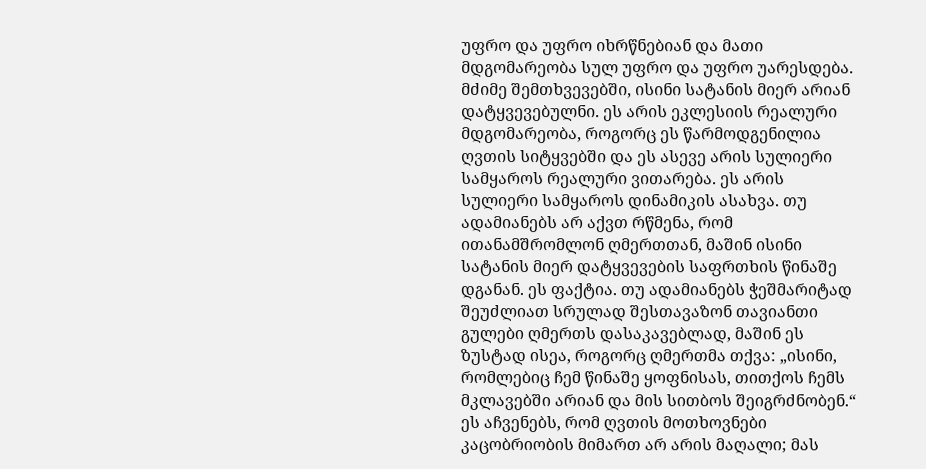უფრო და უფრო იხრწნებიან და მათი მდგომარეობა სულ უფრო და უფრო უარესდება. მძიმე შემთხვევებში, ისინი სატანის მიერ არიან დატყვევებულნი. ეს არის ეკლესიის რეალური მდგომარეობა, როგორც ეს წარმოდგენილია ღვთის სიტყვებში და ეს ასევე არის სულიერი სამყაროს რეალური ვითარება. ეს არის სულიერი სამყაროს დინამიკის ასახვა. თუ ადამიანებს არ აქვთ რწმენა, რომ ითანამშრომლონ ღმერთთან, მაშინ ისინი სატანის მიერ დატყვევების საფრთხის წინაშე დგანან. ეს ფაქტია. თუ ადამიანებს ჭეშმარიტად შეუძლიათ სრულად შესთავაზონ თავიანთი გულები ღმერთს დასაკავებლად, მაშინ ეს ზუსტად ისეა, როგორც ღმერთმა თქვა: „ისინი, რომლებიც ჩემ წინაშე ყოფნისას, თითქოს ჩემს მკლავებში არიან და მის სითბოს შეიგრძნობენ.“ ეს აჩვენებს, რომ ღვთის მოთხოვნები კაცობრიობის მიმართ არ არის მაღალი; მას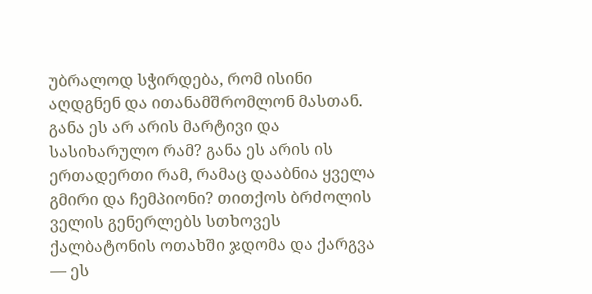უბრალოდ სჭირდება, რომ ისინი აღდგნენ და ითანამშრომლონ მასთან. განა ეს არ არის მარტივი და სასიხარულო რამ? განა ეს არის ის ერთადერთი რამ, რამაც დააბნია ყველა გმირი და ჩემპიონი? თითქოს ბრძოლის ველის გენერლებს სთხოვეს ქალბატონის ოთახში ჯდომა და ქარგვა — ეს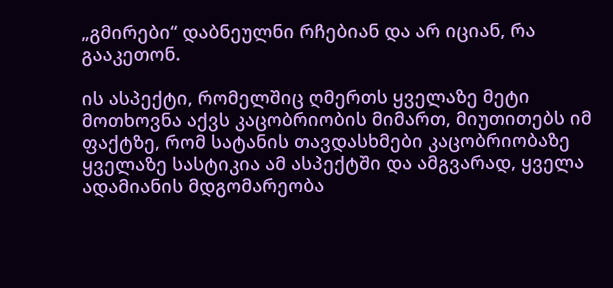„გმირები“ დაბნეულნი რჩებიან და არ იციან, რა გააკეთონ.

ის ასპექტი, რომელშიც ღმერთს ყველაზე მეტი მოთხოვნა აქვს კაცობრიობის მიმართ, მიუთითებს იმ ფაქტზე, რომ სატანის თავდასხმები კაცობრიობაზე ყველაზე სასტიკია ამ ასპექტში და ამგვარად, ყველა ადამიანის მდგომარეობა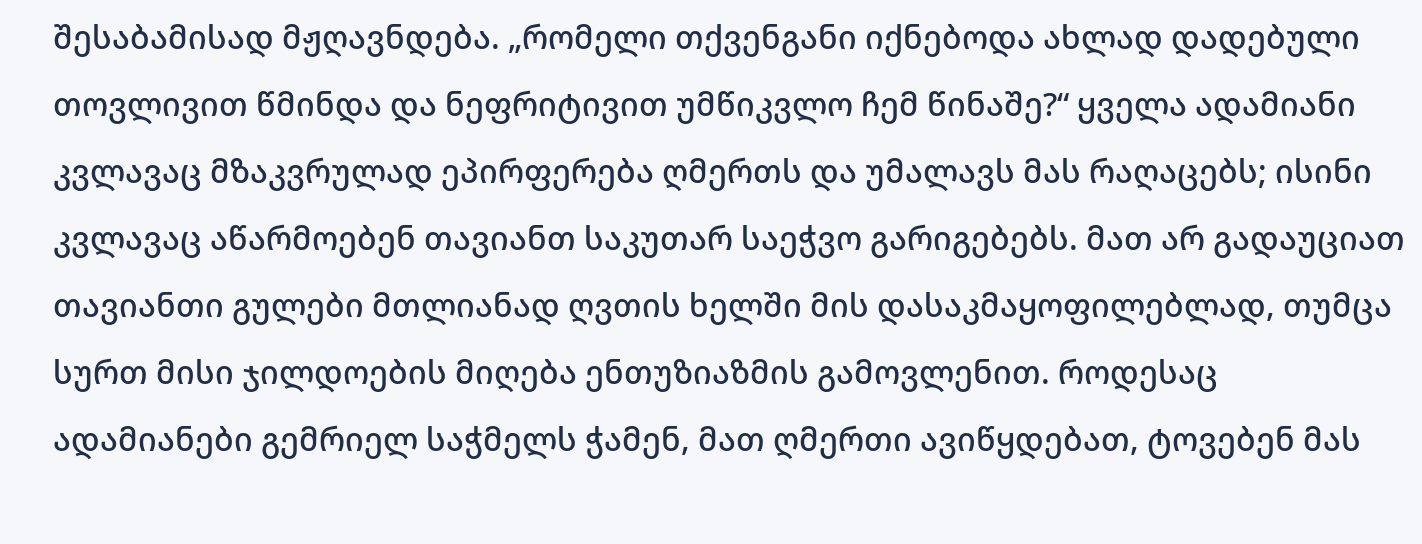შესაბამისად მჟღავნდება. „რომელი თქვენგანი იქნებოდა ახლად დადებული თოვლივით წმინდა და ნეფრიტივით უმწიკვლო ჩემ წინაშე?“ ყველა ადამიანი კვლავაც მზაკვრულად ეპირფერება ღმერთს და უმალავს მას რაღაცებს; ისინი კვლავაც აწარმოებენ თავიანთ საკუთარ საეჭვო გარიგებებს. მათ არ გადაუციათ თავიანთი გულები მთლიანად ღვთის ხელში მის დასაკმაყოფილებლად, თუმცა სურთ მისი ჯილდოების მიღება ენთუზიაზმის გამოვლენით. როდესაც ადამიანები გემრიელ საჭმელს ჭამენ, მათ ღმერთი ავიწყდებათ, ტოვებენ მას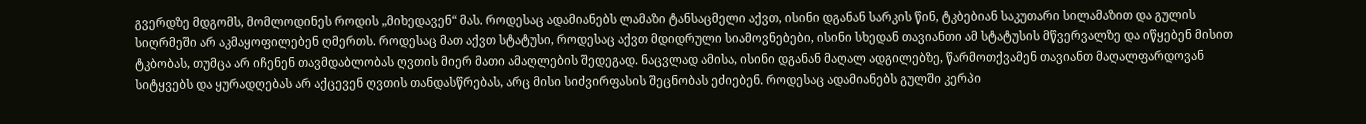გვერდზე მდგომს, მომლოდინეს როდის „მიხედავენ“ მას. როდესაც ადამიანებს ლამაზი ტანსაცმელი აქვთ, ისინი დგანან სარკის წინ, ტკბებიან საკუთარი სილამაზით და გულის სიღრმეში არ აკმაყოფილებენ ღმერთს. როდესაც მათ აქვთ სტატუსი, როდესაც აქვთ მდიდრული სიამოვნებები, ისინი სხედან თავიანთი ამ სტატუსის მწვერვალზე და იწყებენ მისით ტკბობას, თუმცა არ იჩენენ თავმდაბლობას ღვთის მიერ მათი ამაღლების შედეგად. ნაცვლად ამისა, ისინი დგანან მაღალ ადგილებზე, წარმოთქვამენ თავიანთ მაღალფარდოვან სიტყვებს და ყურადღებას არ აქცევენ ღვთის თანდასწრებას, არც მისი სიძვირფასის შეცნობას ეძიებენ. როდესაც ადამიანებს გულში კერპი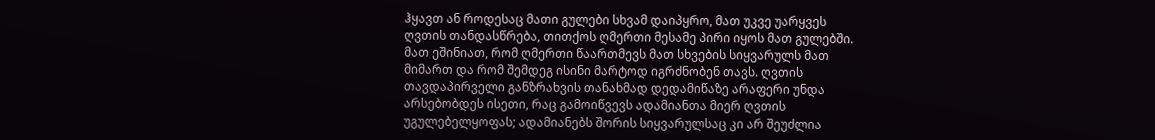ჰყავთ ან როდესაც მათი გულები სხვამ დაიპყრო, მათ უკვე უარყვეს ღვთის თანდასწრება, თითქოს ღმერთი მესამე პირი იყოს მათ გულებში. მათ ეშინიათ, რომ ღმერთი წაართმევს მათ სხვების სიყვარულს მათ მიმართ და რომ შემდეგ ისინი მარტოდ იგრძნობენ თავს. ღვთის თავდაპირველი განზრახვის თანახმად დედამიწაზე არაფერი უნდა არსებობდეს ისეთი, რაც გამოიწვევს ადამიანთა მიერ ღვთის უგულებელყოფას; ადამიანებს შორის სიყვარულსაც კი არ შეუძლია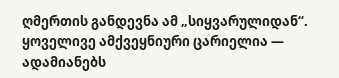ღმერთის განდევნა ამ „სიყვარულიდან“. ყოველივე ამქვეყნიური ცარიელია — ადამიანებს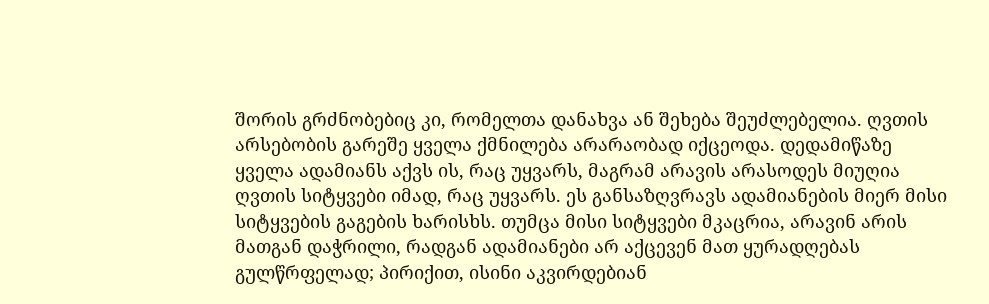შორის გრძნობებიც კი, რომელთა დანახვა ან შეხება შეუძლებელია. ღვთის არსებობის გარეშე ყველა ქმნილება არარაობად იქცეოდა. დედამიწაზე ყველა ადამიანს აქვს ის, რაც უყვარს, მაგრამ არავის არასოდეს მიუღია ღვთის სიტყვები იმად, რაც უყვარს. ეს განსაზღვრავს ადამიანების მიერ მისი სიტყვების გაგების ხარისხს. თუმცა მისი სიტყვები მკაცრია, არავინ არის მათგან დაჭრილი, რადგან ადამიანები არ აქცევენ მათ ყურადღებას გულწრფელად; პირიქით, ისინი აკვირდებიან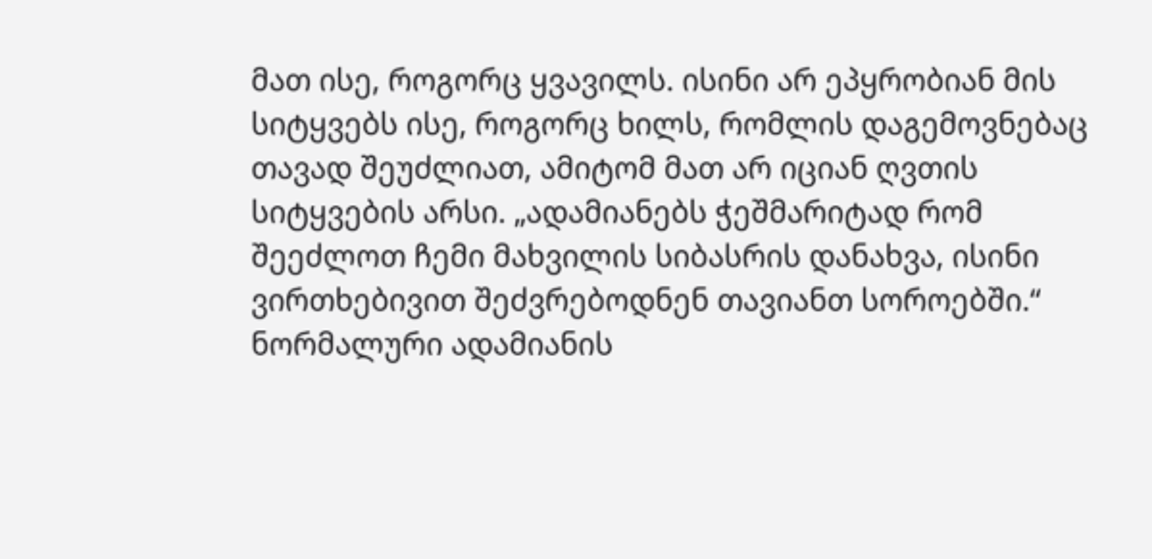მათ ისე, როგორც ყვავილს. ისინი არ ეპყრობიან მის სიტყვებს ისე, როგორც ხილს, რომლის დაგემოვნებაც თავად შეუძლიათ, ამიტომ მათ არ იციან ღვთის სიტყვების არსი. „ადამიანებს ჭეშმარიტად რომ შეეძლოთ ჩემი მახვილის სიბასრის დანახვა, ისინი ვირთხებივით შეძვრებოდნენ თავიანთ სოროებში.“ ნორმალური ადამიანის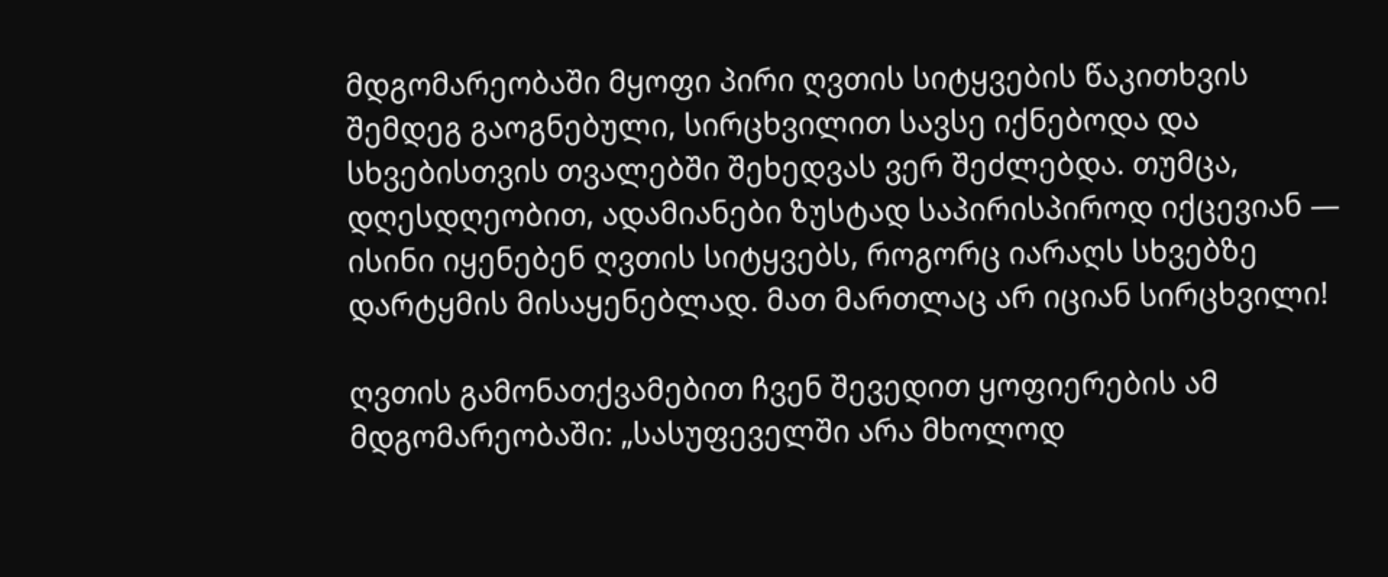მდგომარეობაში მყოფი პირი ღვთის სიტყვების წაკითხვის შემდეგ გაოგნებული, სირცხვილით სავსე იქნებოდა და სხვებისთვის თვალებში შეხედვას ვერ შეძლებდა. თუმცა, დღესდღეობით, ადამიანები ზუსტად საპირისპიროდ იქცევიან — ისინი იყენებენ ღვთის სიტყვებს, როგორც იარაღს სხვებზე დარტყმის მისაყენებლად. მათ მართლაც არ იციან სირცხვილი!

ღვთის გამონათქვამებით ჩვენ შევედით ყოფიერების ამ მდგომარეობაში: „სასუფეველში არა მხოლოდ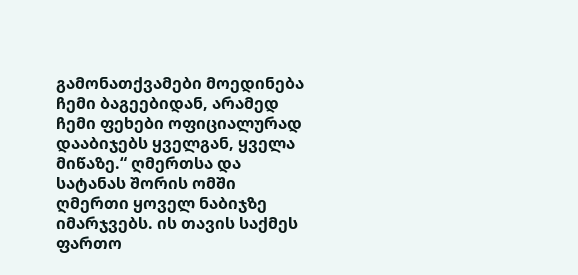გამონათქვამები მოედინება ჩემი ბაგეებიდან, არამედ ჩემი ფეხები ოფიციალურად დააბიჯებს ყველგან, ყველა მიწაზე.“ ღმერთსა და სატანას შორის ომში ღმერთი ყოველ ნაბიჯზე იმარჯვებს. ის თავის საქმეს ფართო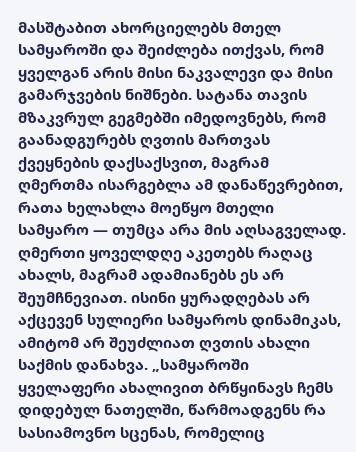მასშტაბით ახორციელებს მთელ სამყაროში და შეიძლება ითქვას, რომ ყველგან არის მისი ნაკვალევი და მისი გამარჯვების ნიშნები. სატანა თავის მზაკვრულ გეგმებში იმედოვნებს, რომ გაანადგურებს ღვთის მართვას ქვეყნების დაქსაქსვით, მაგრამ ღმერთმა ისარგებლა ამ დანაწევრებით, რათა ხელახლა მოეწყო მთელი სამყარო — თუმცა არა მის აღსაგველად. ღმერთი ყოველდღე აკეთებს რაღაც ახალს, მაგრამ ადამიანებს ეს არ შეუმჩნევიათ. ისინი ყურადღებას არ აქცევენ სულიერი სამყაროს დინამიკას, ამიტომ არ შეუძლიათ ღვთის ახალი საქმის დანახვა. „სამყაროში ყველაფერი ახალივით ბრწყინავს ჩემს დიდებულ ნათელში, წარმოადგენს რა სასიამოვნო სცენას, რომელიც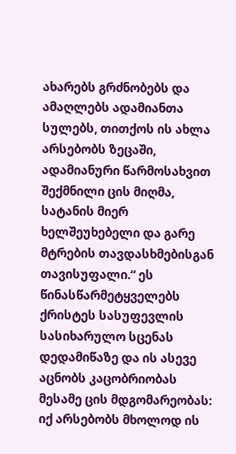ახარებს გრძნობებს და ამაღლებს ადამიანთა სულებს, თითქოს ის ახლა არსებობს ზეცაში, ადამიანური წარმოსახვით შექმნილი ცის მიღმა, სატანის მიერ ხელშეუხებელი და გარე მტრების თავდასხმებისგან თავისუფალი.“ ეს წინასწარმეტყველებს ქრისტეს სასუფევლის სასიხარულო სცენას დედამიწაზე და ის ასევე აცნობს კაცობრიობას მესამე ცის მდგომარეობას: იქ არსებობს მხოლოდ ის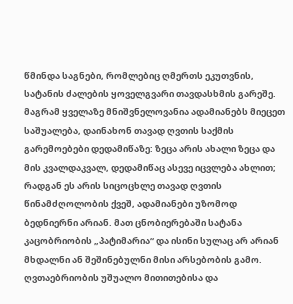წმინდა საგნები, რომლებიც ღმერთს ეკუთვნის, სატანის ძალების ყოველგვარი თავდასხმის გარეშე. მაგრამ ყველაზე მნიშვნელოვანია ადამიანებს მიეცეთ საშუალება, დაინახონ თავად ღვთის საქმის გარემოებები დედამიწაზე: ზეცა არის ახალი ზეცა და მის კვალდაკვალ, დედამიწაც ასევე იცვლება ახლით; რადგან ეს არის სიცოცხლე თავად ღვთის წინამძღოლობის ქვეშ, ადამიანები უზომოდ ბედნიერნი არიან. მათ ცნობიერებაში სატანა კაცობრიობის „პატიმარია“ და ისინი სულაც არ არიან მხდალნი ან შეშინებულნი მისი არსებობის გამო. ღვთაებრიობის უშუალო მითითებისა და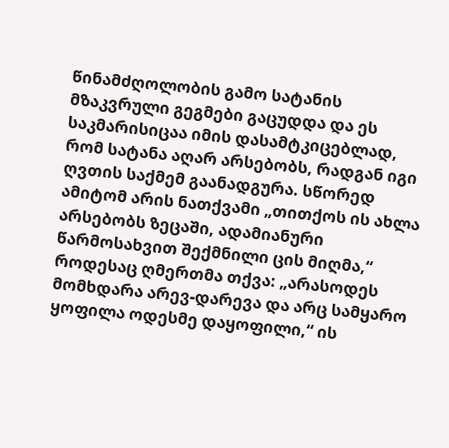წინამძღოლობის გამო სატანის მზაკვრული გეგმები გაცუდდა და ეს საკმარისიცაა იმის დასამტკიცებლად, რომ სატანა აღარ არსებობს, რადგან იგი ღვთის საქმემ გაანადგურა. სწორედ ამიტომ არის ნათქვამი „თითქოს ის ახლა არსებობს ზეცაში, ადამიანური წარმოსახვით შექმნილი ცის მიღმა,“ როდესაც ღმერთმა თქვა: „არასოდეს მომხდარა არევ-დარევა და არც სამყარო ყოფილა ოდესმე დაყოფილი,“ ის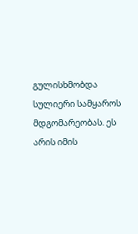გულისხმობდა სულიერი სამყაროს მდგომარეობას. ეს არის იმის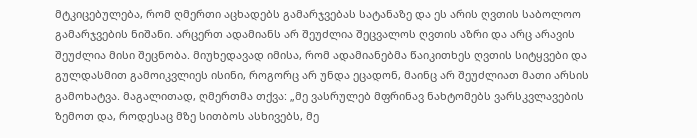მტკიცებულება, რომ ღმერთი აცხადებს გამარჯვებას სატანაზე და ეს არის ღვთის საბოლოო გამარჯვების ნიშანი. არცერთ ადამიანს არ შეუძლია შეცვალოს ღვთის აზრი და არც არავის შეუძლია მისი შეცნობა. მიუხედავად იმისა, რომ ადამიანებმა წაიკითხეს ღვთის სიტყვები და გულდასმით გამოიკვლიეს ისინი, როგორც არ უნდა ეცადონ, მაინც არ შეუძლიათ მათი არსის გამოხატვა. მაგალითად, ღმერთმა თქვა: „მე ვასრულებ მფრინავ ნახტომებს ვარსკვლავების ზემოთ და, როდესაც მზე სითბოს ასხივებს, მე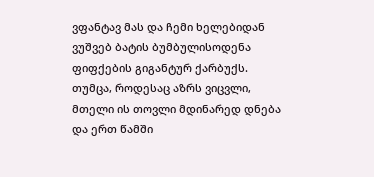ვფანტავ მას და ჩემი ხელებიდან ვუშვებ ბატის ბუმბულისოდენა ფიფქების გიგანტურ ქარბუქს. თუმცა, როდესაც აზრს ვიცვლი, მთელი ის თოვლი მდინარედ დნება და ერთ წამში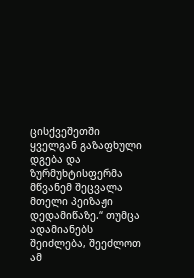ცისქვეშეთში ყველგან გაზაფხული დგება და ზურმუხტისფერმა მწვანემ შეცვალა მთელი პეიზაჟი დედამიწაზე.“ თუმცა ადამიანებს შეიძლება, შეეძლოთ ამ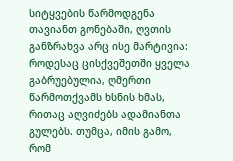სიტყვების წარმოდგენა თავიანთ გონებაში, ღვთის განზრახვა არც ისე მარტივია: როდესაც ცისქვეშეთში ყველა გაბრუებულია, ღმერთი წარმოთქვამს ხსნის ხმას, რითაც აღვიძებს ადამიანთა გულებს. თუმცა, იმის გამო, რომ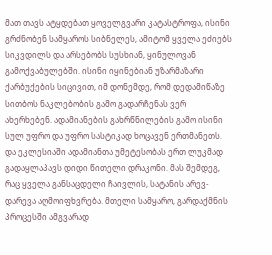მათ თავს ატყდებათ ყოველგვარი კატასტროფა, ისინი გრძნობენ სამყაროს სიბნელეს, ამიტომ ყველა ეძიებს სიკვდილს და არსებობს სუსხიან, ყინულოვან გამოქვაბულებში. ისინი იყინებიან უზარმაზარი ქარბუქების სიცივით, იმ დონემდე, რომ დედამიწაზე სითბოს ნაკლებობის გამო გადარჩენას ვერ ახერხებენ. ადამიანების გახრწნილების გამო ისინი სულ უფრო და უფრო სასტიკად ხოცავენ ერთმანეთს. და ეკლესიაში ადამიანთა უმეტესობას ერთ ლუკმად გადაყლაპავს დიდი წითელი დრაკონი. მას შემდეგ, რაც ყველა განსაცდელი ჩაივლის, სატანის არევ-დარევა აღმოიფხვრება. მთელი სამყარო, გარდაქმნის პროცესში ამგვარად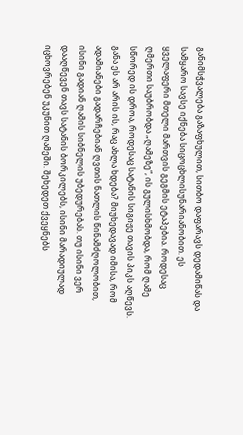განიმსჭვალება გაზაფხულით, სითბო დაფარავს დედამიწას და სამყარო სავსე იქნება სიცოცხლისუნარიანობით. ეს ყველაფერი მთელი მართვის გეგმის ეტაპებია. როდესაც ღმერთი საუბრობდა „ღამეზე“, ის გულისხმობდა, რომ ღამე სწორედ ის დროა, როდესაც სატანის სიგიჟე თავის პიკს აღწევს. განა ეს არ არის ის, რაც ახლა ხდება? მიუხედავად იმისა, რომ ადამიანები გადარჩებიან ღვთის ნათლის წინამძღოლობით, ისინი გადიან ღამის სიბნელის უბედურებას. თუ ისინი ვერ დააღწევენ თავს სატანის ბორკილებს, ისინი მარადიულად იცხოვრებენ უკუნით ღამეში. შეხედეთ ქვეყნებს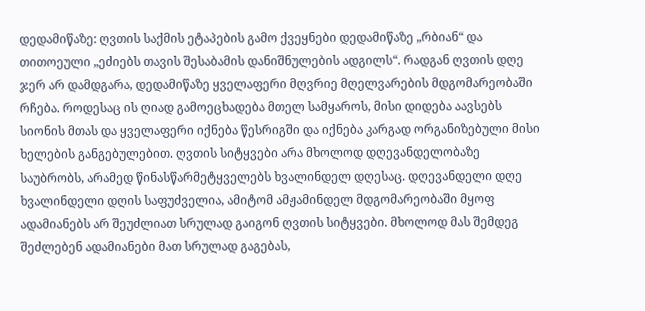დედამიწაზე: ღვთის საქმის ეტაპების გამო ქვეყნები დედამიწაზე „რბიან“ და თითოეული „ეძიებს თავის შესაბამის დანიშნულების ადგილს“. რადგან ღვთის დღე ჯერ არ დამდგარა, დედამიწაზე ყველაფერი მღვრიე მღელვარების მდგომარეობაში რჩება. როდესაც ის ღიად გამოეცხადება მთელ სამყაროს, მისი დიდება აავსებს სიონის მთას და ყველაფერი იქნება წესრიგში და იქნება კარგად ორგანიზებული მისი ხელების განგებულებით. ღვთის სიტყვები არა მხოლოდ დღევანდელობაზე საუბრობს, არამედ წინასწარმეტყველებს ხვალინდელ დღესაც. დღევანდელი დღე ხვალინდელი დღის საფუძველია, ამიტომ ამჟამინდელ მდგომარეობაში მყოფ ადამიანებს არ შეუძლიათ სრულად გაიგონ ღვთის სიტყვები. მხოლოდ მას შემდეგ შეძლებენ ადამიანები მათ სრულად გაგებას,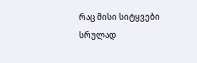რაც მისი სიტყვები სრულად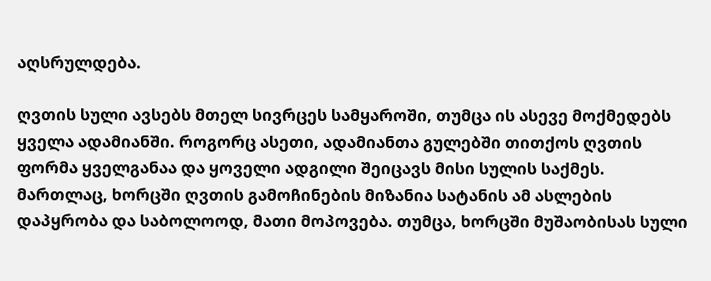აღსრულდება.

ღვთის სული ავსებს მთელ სივრცეს სამყაროში, თუმცა ის ასევე მოქმედებს ყველა ადამიანში. როგორც ასეთი, ადამიანთა გულებში თითქოს ღვთის ფორმა ყველგანაა და ყოველი ადგილი შეიცავს მისი სულის საქმეს. მართლაც, ხორცში ღვთის გამოჩინების მიზანია სატანის ამ ასლების დაპყრობა და საბოლოოდ, მათი მოპოვება. თუმცა, ხორცში მუშაობისას სული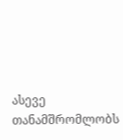ასევე თანამშრომლობს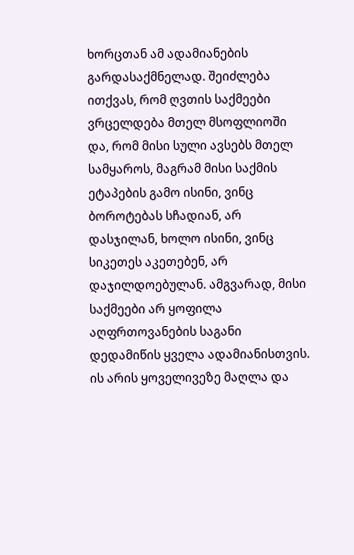ხორცთან ამ ადამიანების გარდასაქმნელად. შეიძლება ითქვას, რომ ღვთის საქმეები ვრცელდება მთელ მსოფლიოში და, რომ მისი სული ავსებს მთელ სამყაროს, მაგრამ მისი საქმის ეტაპების გამო ისინი, ვინც ბოროტებას სჩადიან, არ დასჯილან, ხოლო ისინი, ვინც სიკეთეს აკეთებენ, არ დაჯილდოებულან. ამგვარად, მისი საქმეები არ ყოფილა აღფრთოვანების საგანი დედამიწის ყველა ადამიანისთვის. ის არის ყოველივეზე მაღლა და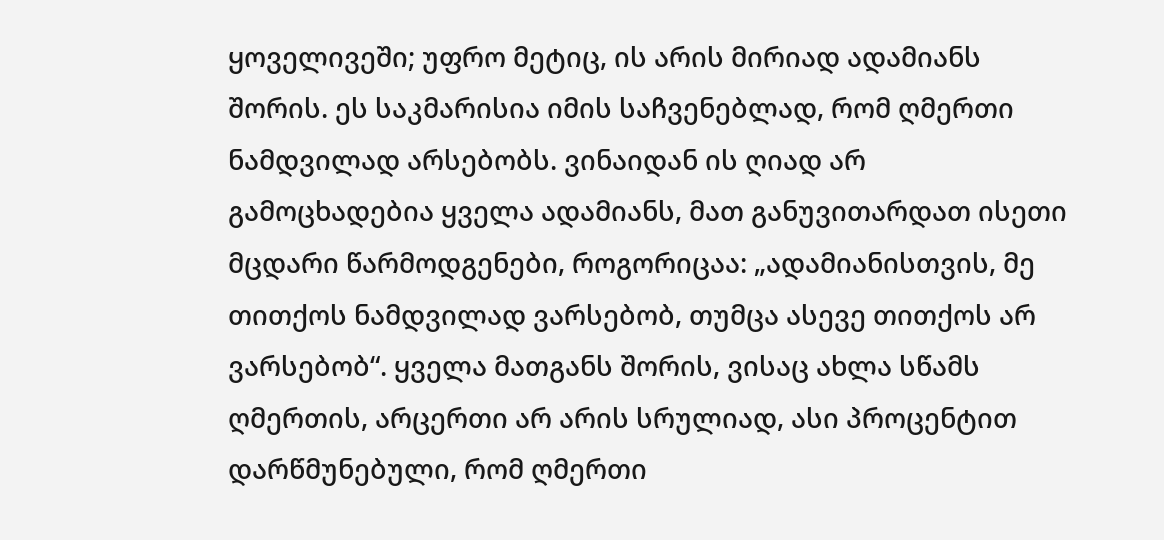ყოველივეში; უფრო მეტიც, ის არის მირიად ადამიანს შორის. ეს საკმარისია იმის საჩვენებლად, რომ ღმერთი ნამდვილად არსებობს. ვინაიდან ის ღიად არ გამოცხადებია ყველა ადამიანს, მათ განუვითარდათ ისეთი მცდარი წარმოდგენები, როგორიცაა: „ადამიანისთვის, მე თითქოს ნამდვილად ვარსებობ, თუმცა ასევე თითქოს არ ვარსებობ“. ყველა მათგანს შორის, ვისაც ახლა სწამს ღმერთის, არცერთი არ არის სრულიად, ასი პროცენტით დარწმუნებული, რომ ღმერთი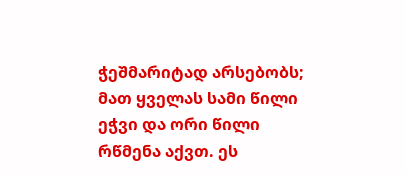ჭეშმარიტად არსებობს; მათ ყველას სამი წილი ეჭვი და ორი წილი რწმენა აქვთ. ეს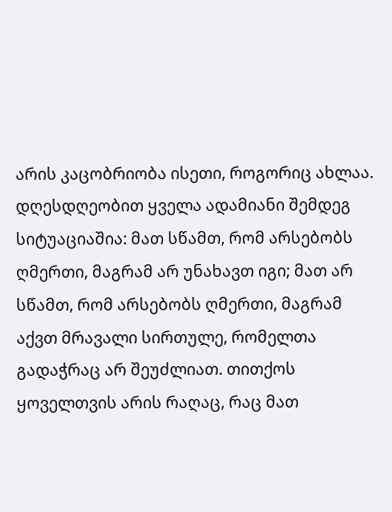არის კაცობრიობა ისეთი, როგორიც ახლაა. დღესდღეობით ყველა ადამიანი შემდეგ სიტუაციაშია: მათ სწამთ, რომ არსებობს ღმერთი, მაგრამ არ უნახავთ იგი; მათ არ სწამთ, რომ არსებობს ღმერთი, მაგრამ აქვთ მრავალი სირთულე, რომელთა გადაჭრაც არ შეუძლიათ. თითქოს ყოველთვის არის რაღაც, რაც მათ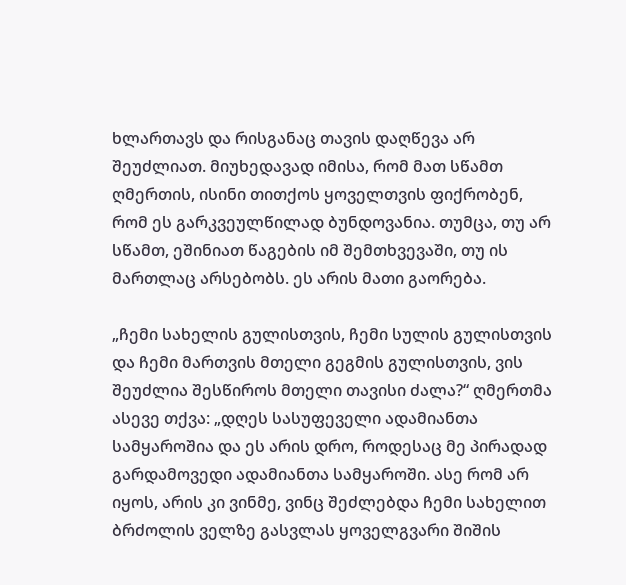ხლართავს და რისგანაც თავის დაღწევა არ შეუძლიათ. მიუხედავად იმისა, რომ მათ სწამთ ღმერთის, ისინი თითქოს ყოველთვის ფიქრობენ, რომ ეს გარკვეულწილად ბუნდოვანია. თუმცა, თუ არ სწამთ, ეშინიათ წაგების იმ შემთხვევაში, თუ ის მართლაც არსებობს. ეს არის მათი გაორება.

„ჩემი სახელის გულისთვის, ჩემი სულის გულისთვის და ჩემი მართვის მთელი გეგმის გულისთვის, ვის შეუძლია შესწიროს მთელი თავისი ძალა?“ ღმერთმა ასევე თქვა: „დღეს სასუფეველი ადამიანთა სამყაროშია და ეს არის დრო, როდესაც მე პირადად გარდამოვედი ადამიანთა სამყაროში. ასე რომ არ იყოს, არის კი ვინმე, ვინც შეძლებდა ჩემი სახელით ბრძოლის ველზე გასვლას ყოველგვარი შიშის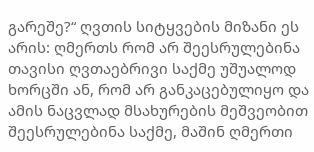გარეშე?“ ღვთის სიტყვების მიზანი ეს არის: ღმერთს რომ არ შეესრულებინა თავისი ღვთაებრივი საქმე უშუალოდ ხორცში ან, რომ არ განკაცებულიყო და ამის ნაცვლად მსახურების მეშვეობით შეესრულებინა საქმე, მაშინ ღმერთი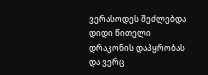ვერასოდეს შეძლებდა დიდი წითელი დრაკონის დაპყრობას და ვერც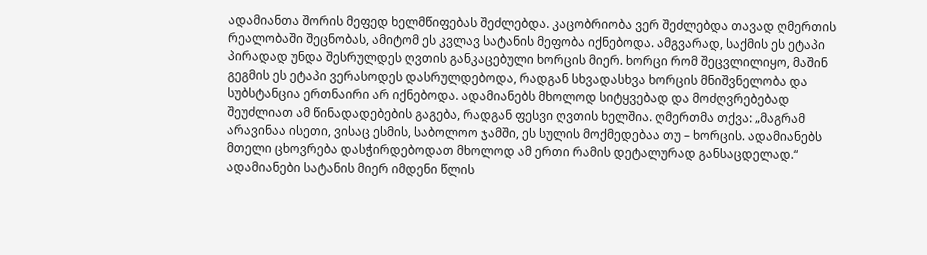ადამიანთა შორის მეფედ ხელმწიფებას შეძლებდა. კაცობრიობა ვერ შეძლებდა თავად ღმერთის რეალობაში შეცნობას, ამიტომ ეს კვლავ სატანის მეფობა იქნებოდა. ამგვარად, საქმის ეს ეტაპი პირადად უნდა შესრულდეს ღვთის განკაცებული ხორცის მიერ. ხორცი რომ შეცვლილიყო, მაშინ გეგმის ეს ეტაპი ვერასოდეს დასრულდებოდა, რადგან სხვადასხვა ხორცის მნიშვნელობა და სუბსტანცია ერთნაირი არ იქნებოდა. ადამიანებს მხოლოდ სიტყვებად და მოძღვრებებად შეუძლიათ ამ წინადადებების გაგება, რადგან ფესვი ღვთის ხელშია. ღმერთმა თქვა: „მაგრამ არავინაა ისეთი, ვისაც ესმის, საბოლოო ჯამში, ეს სულის მოქმედებაა თუ – ხორცის. ადამიანებს მთელი ცხოვრება დასჭირდებოდათ მხოლოდ ამ ერთი რამის დეტალურად განსაცდელად.“ ადამიანები სატანის მიერ იმდენი წლის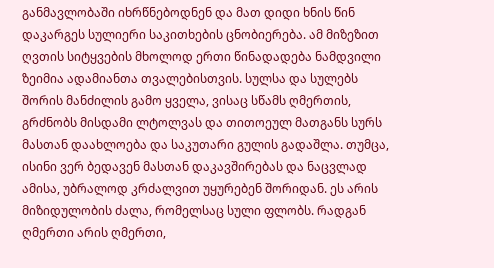განმავლობაში იხრწნებოდნენ და მათ დიდი ხნის წინ დაკარგეს სულიერი საკითხების ცნობიერება. ამ მიზეზით ღვთის სიტყვების მხოლოდ ერთი წინადადება ნამდვილი ზეიმია ადამიანთა თვალებისთვის. სულსა და სულებს შორის მანძილის გამო ყველა, ვისაც სწამს ღმერთის, გრძნობს მისდამი ლტოლვას და თითოეულ მათგანს სურს მასთან დაახლოება და საკუთარი გულის გადაშლა. თუმცა, ისინი ვერ ბედავენ მასთან დაკავშირებას და ნაცვლად ამისა, უბრალოდ კრძალვით უყურებენ შორიდან. ეს არის მიზიდულობის ძალა, რომელსაც სული ფლობს. რადგან ღმერთი არის ღმერთი,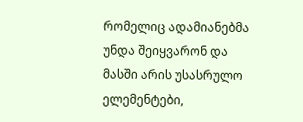რომელიც ადამიანებმა უნდა შეიყვარონ და მასში არის უსასრულო ელემენტები,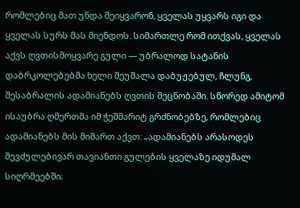რომლებიც მათ უნდა შეიყვარონ, ყველას უყვარს იგი და ყველას სურს მას მიენდოს. სიმართლე რომ ითქვას, ყველას აქვს ღვთისმოყვარე გული — უბრალოდ სატანის დაბრკოლებებმა ხელი შეუშალა დაბუჟებულ, ჩლუნგ, შესაბრალის ადამიანებს ღვთის შეცნობაში. სწორედ ამიტომ ისაუბრა ღმერთმა იმ ჭეშმარიტ გრძნობებზე, რომლებიც ადამიანებს მის მიმართ აქვთ: „ადამიანებს არასოდეს შევძულებივარ თავიანთი გულების ყველაზე იდუმალ სიღრმეებში;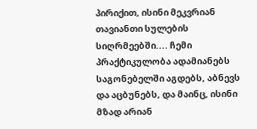პირიქით, ისინი მეკვრიან თავიანთი სულების სიღრმეებში.... ჩემი პრაქტიკულობა ადამიანებს საგონებელში აგდებს, აბნევს და აცბუნებს, და მაინც, ისინი მზად არიან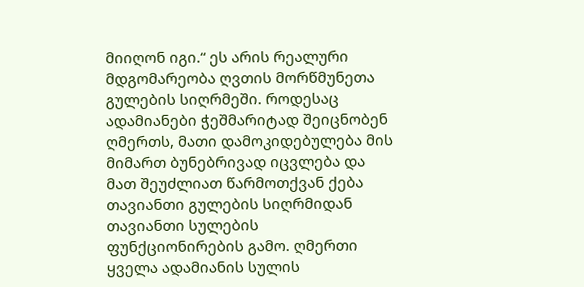მიიღონ იგი.“ ეს არის რეალური მდგომარეობა ღვთის მორწმუნეთა გულების სიღრმეში. როდესაც ადამიანები ჭეშმარიტად შეიცნობენ ღმერთს, მათი დამოკიდებულება მის მიმართ ბუნებრივად იცვლება და მათ შეუძლიათ წარმოთქვან ქება თავიანთი გულების სიღრმიდან თავიანთი სულების ფუნქციონირების გამო. ღმერთი ყველა ადამიანის სულის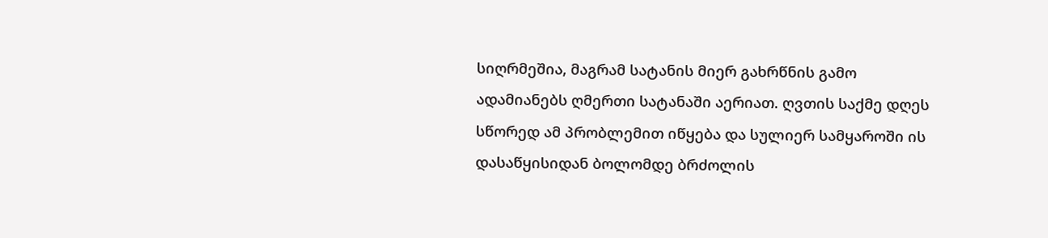სიღრმეშია, მაგრამ სატანის მიერ გახრწნის გამო ადამიანებს ღმერთი სატანაში აერიათ. ღვთის საქმე დღეს სწორედ ამ პრობლემით იწყება და სულიერ სამყაროში ის დასაწყისიდან ბოლომდე ბრძოლის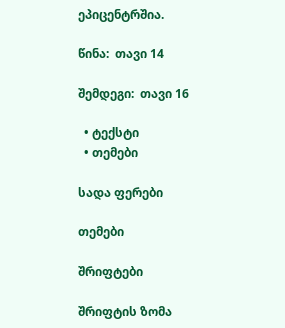ეპიცენტრშია.

წინა:  თავი 14

შემდეგი:  თავი 16

  • ტექსტი
  • თემები

სადა ფერები

თემები

შრიფტები

შრიფტის ზომა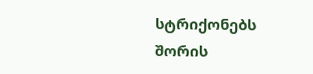სტრიქონებს შორის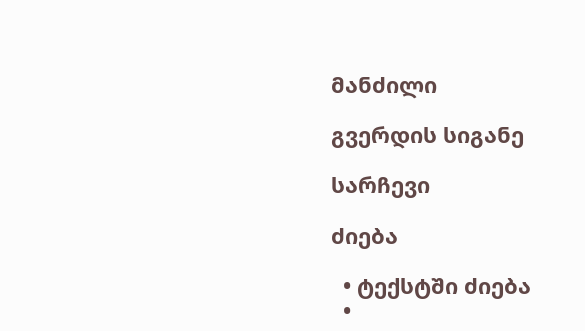მანძილი

გვერდის სიგანე

სარჩევი

ძიება

  • ტექსტში ძიება
  •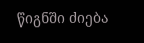წიგნში ძიება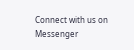Connect with us on Messenger